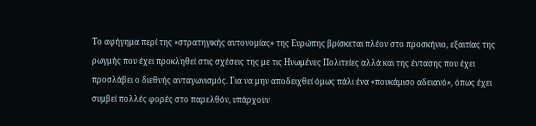Το αφήγημα περί της «στρατηγικής αυτονομίας» της Ευρώπης βρίσκεται πλέον στο προσκήνιο, εξαιτίας της ρωγμής που έχει προκληθεί στις σχέσεις της με τις Ηνωμένες Πολιτείες αλλά και της έντασης που έχει προσλάβει ο διεθνής ανταγωνισμός. Για να μην αποδειχθεί όμως πάλι ένα «πουκάμισο αδειανό», όπως έχει συμβεί πολλές φορές στο παρελθόν, υπάρχουν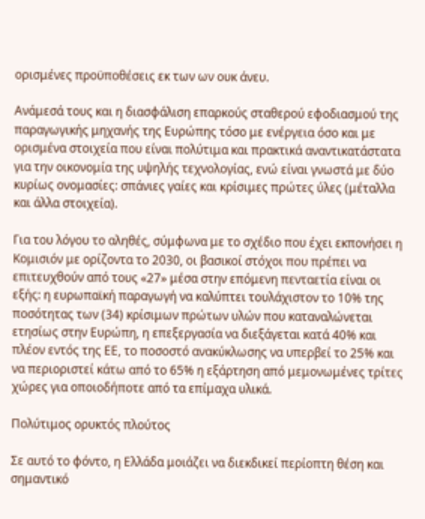ορισμένες προϋποθέσεις εκ των ων ουκ άνευ.

Ανάμεσά τους και η διασφάλιση επαρκούς σταθερού εφοδιασμού της παραγωγικής μηχανής της Ευρώπης τόσο με ενέργεια όσο και με ορισμένα στοιχεία που είναι πολύτιμα και πρακτικά αναντικατάστατα για την οικονομία της υψηλής τεχνολογίας, ενώ είναι γνωστά με δύο κυρίως ονομασίες: σπάνιες γαίες και κρίσιμες πρώτες ύλες (μέταλλα και άλλα στοιχεία).

Για του λόγου το αληθές, σύμφωνα με το σχέδιο που έχει εκπονήσει η Κομισιόν με ορίζοντα το 2030, οι βασικοί στόχοι που πρέπει να επιτευχθούν από τους «27» μέσα στην επόμενη πενταετία είναι οι εξής: η ευρωπαϊκή παραγωγή να καλύπτει τουλάχιστον το 10% της ποσότητας των (34) κρίσιμων πρώτων υλών που καταναλώνεται ετησίως στην Ευρώπη, η επεξεργασία να διεξάγεται κατά 40% και πλέον εντός της ΕΕ, το ποσοστό ανακύκλωσης να υπερβεί το 25% και να περιοριστεί κάτω από το 65% η εξάρτηση από μεμονωμένες τρίτες χώρες για οποιοδήποτε από τα επίμαχα υλικά.

Πολύτιμος ορυκτός πλούτος

Σε αυτό το φόντο, η Ελλάδα μοιάζει να διεκδικεί περίοπτη θέση και σημαντικό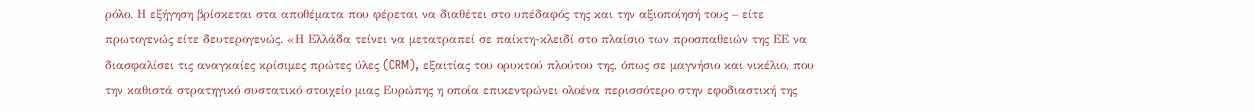ρόλο. Η εξήγηση βρίσκεται στα αποθέματα που φέρεται να διαθέτει στο υπέδαφός της και την αξιοποίησή τους – είτε πρωτογενώς είτε δευτερογενώς. «Η Ελλάδα τείνει να μετατραπεί σε παίκτη-κλειδί στο πλαίσιο των προσπαθειών της ΕΕ να διασφαλίσει τις αναγκαίες κρίσιμες πρώτες ύλες (CRM), εξαιτίας του ορυκτού πλούτου της, όπως σε μαγνήσιο και νικέλιο, που την καθιστά στρατηγικό συστατικό στοιχείο μιας Ευρώπης η οποία επικεντρώνει ολοένα περισσότερο στην εφοδιαστική της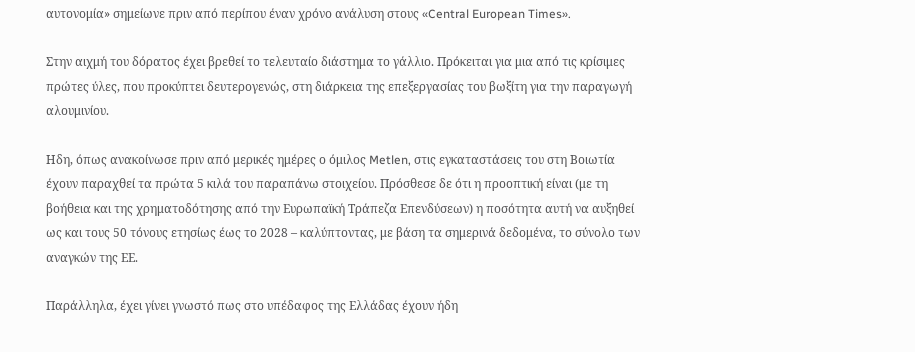αυτονομία» σημείωνε πριν από περίπου έναν χρόνο ανάλυση στους «Central European Times».

Στην αιχμή του δόρατος έχει βρεθεί το τελευταίο διάστημα το γάλλιο. Πρόκειται για μια από τις κρίσιμες πρώτες ύλες, που προκύπτει δευτερογενώς, στη διάρκεια της επεξεργασίας του βωξίτη για την παραγωγή αλουμινίου.

Ηδη, όπως ανακοίνωσε πριν από μερικές ημέρες ο όμιλος Metlen, στις εγκαταστάσεις του στη Βοιωτία έχουν παραχθεί τα πρώτα 5 κιλά του παραπάνω στοιχείου. Πρόσθεσε δε ότι η προοπτική είναι (με τη βοήθεια και της χρηματοδότησης από την Ευρωπαϊκή Τράπεζα Επενδύσεων) η ποσότητα αυτή να αυξηθεί ως και τους 50 τόνους ετησίως έως το 2028 – καλύπτοντας, με βάση τα σημερινά δεδομένα, το σύνολο των αναγκών της ΕΕ.

Παράλληλα, έχει γίνει γνωστό πως στο υπέδαφος της Ελλάδας έχουν ήδη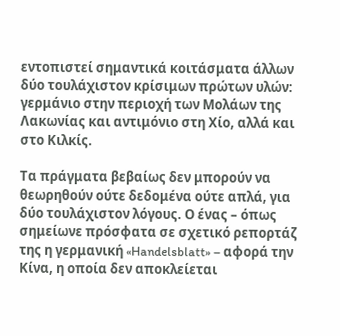εντοπιστεί σημαντικά κοιτάσματα άλλων δύο τουλάχιστον κρίσιμων πρώτων υλών: γερμάνιο στην περιοχή των Μολάων της Λακωνίας και αντιμόνιο στη Χίο, αλλά και στο Κιλκίς.

Τα πράγματα βεβαίως δεν μπορούν να θεωρηθούν ούτε δεδομένα ούτε απλά, για δύο τουλάχιστον λόγους. Ο ένας – όπως σημείωνε πρόσφατα σε σχετικό ρεπορτάζ της η γερμανική «Handelsblatt» – αφορά την Κίνα, η οποία δεν αποκλείεται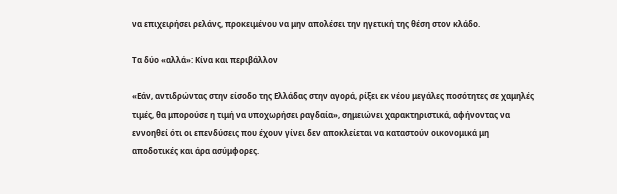να επιχειρήσει ρελάνς, προκειμένου να μην απολέσει την ηγετική της θέση στον κλάδο.

Τα δύο «αλλά»: Κίνα και περιβάλλον

«Εάν, αντιδρώντας στην είσοδο της Ελλάδας στην αγορά, ρίξει εκ νέου μεγάλες ποσότητες σε χαμηλές τιμές, θα μπορούσε η τιμή να υποχωρήσει ραγδαία», σημειώνει χαρακτηριστικά, αφήνοντας να εννοηθεί ότι οι επενδύσεις που έχουν γίνει δεν αποκλείεται να καταστούν οικονομικά μη αποδοτικές και άρα ασύμφορες.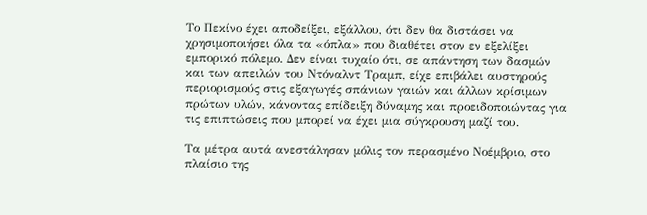Το Πεκίνο έχει αποδείξει, εξάλλου, ότι δεν θα διστάσει να χρησιμοποιήσει όλα τα «όπλα» που διαθέτει στον εν εξελίξει εμπορικό πόλεμο. Δεν είναι τυχαίο ότι, σε απάντηση των δασμών και των απειλών του Ντόναλντ Τραμπ, είχε επιβάλει αυστηρούς περιορισμούς στις εξαγωγές σπάνιων γαιών και άλλων κρίσιμων πρώτων υλών, κάνοντας επίδειξη δύναμης και προειδοποιώντας για τις επιπτώσεις που μπορεί να έχει μια σύγκρουση μαζί του.

Τα μέτρα αυτά ανεστάλησαν μόλις τον περασμένο Νοέμβριο, στο πλαίσιο της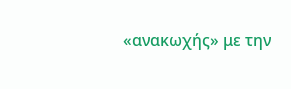«ανακωχής» με την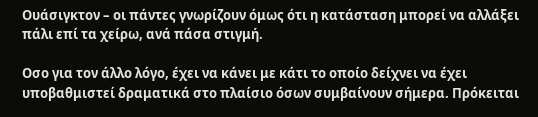Ουάσιγκτον – οι πάντες γνωρίζουν όμως ότι η κατάσταση μπορεί να αλλάξει πάλι επί τα χείρω, ανά πάσα στιγμή.

Οσο για τον άλλο λόγο, έχει να κάνει με κάτι το οποίο δείχνει να έχει υποβαθμιστεί δραματικά στο πλαίσιο όσων συμβαίνουν σήμερα. Πρόκειται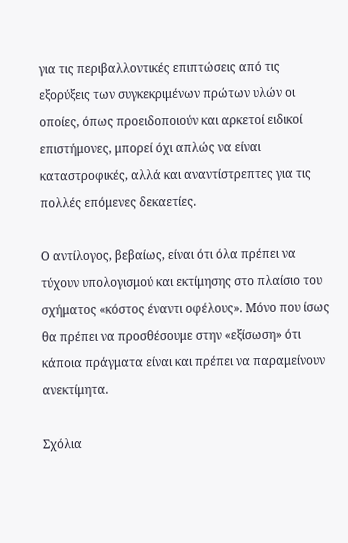για τις περιβαλλοντικές επιπτώσεις από τις εξορύξεις των συγκεκριμένων πρώτων υλών οι οποίες, όπως προειδοποιούν και αρκετοί ειδικοί επιστήμονες, μπορεί όχι απλώς να είναι καταστροφικές, αλλά και αναντίστρεπτες για τις πολλές επόμενες δεκαετίες.

Ο αντίλογος, βεβαίως, είναι ότι όλα πρέπει να τύχουν υπολογισμού και εκτίμησης στο πλαίσιο του σχήματος «κόστος έναντι οφέλους». Μόνο που ίσως θα πρέπει να προσθέσουμε στην «εξίσωση» ότι κάποια πράγματα είναι και πρέπει να παραμείνουν ανεκτίμητα.

Σχόλια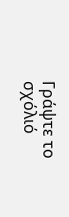Γράψτε το σχόλιό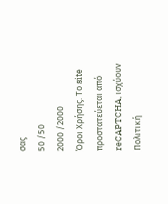σας
50 /50
2000 /2000
Όροι Χρήσης. Το site προστατεύεται από reCAPTCHA, ισχύουν Πολιτική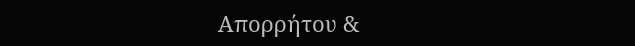Απορρήτου &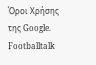Όροι Χρήσης της Google.
Footballtalk